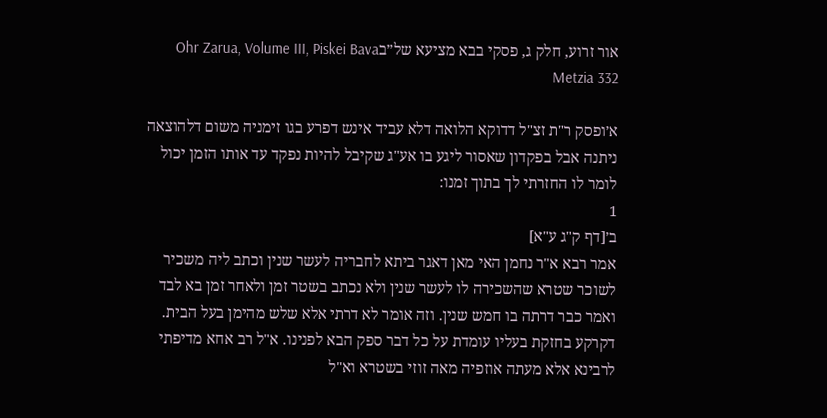אור זרוע, חלק ג, פסקי בבא מציעא של״בOhr Zarua, Volume III, Piskei Bava Metzia 332

א׳ופסק ר"ת זצ"ל דדוקא הלואה דלא עביד אינש דפרע בגו זימניה משום דלהוצאה ניתנה אבל בפקדון שאסור ליגע בו אע"ג שקיבל להיות נפקד עד אותו הזמן יכול לומר לו החזרתי לך בתוך זמנו:
1
ב׳[דף ק"ג ע"א]
אמר רבא א"ר נחמן האי מאן דאגר ביתא לחבריה לעשר שנין וכתב ליה משכיר לשוכר שטרא שהשכירה לו לעשר שנין ולא נכתב בשטר זמן ולאחר זמן בא לבד ואמר כבר דרתה בו חמש שנין. וזה אומר לא דרתי אלא שלש מהימן בעל הבית. דקרקע בחזקת בעליו עומדת על כל דבר ספק הבא לפנינו. א"ל רב אחא מדיפתי לרבינא אלא מעתה אוזפיה מאה זוזי בשטרא וא"ל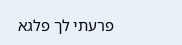פרעתי לך פלגא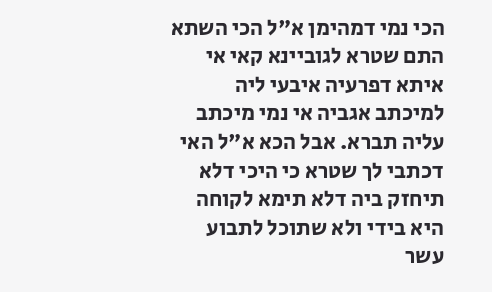הכי נמי דמהימן א"ל הכי השתא התם שטרא לגוביינא קאי אי איתא דפרעיה איבעי ליה למיכתב אגביה אי נמי מיכתב עליה תברא. אבל הכא א"ל האי דכתבי לך שטרא כי היכי דלא תיחזק ביה דלא תימא לקוחה היא בידי ולא שתוכל לתבוע עשר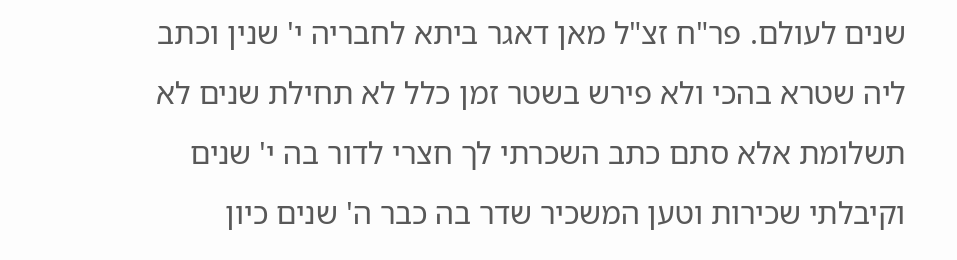שנים לעולם. פר"ח זצ"ל מאן דאגר ביתא לחבריה י' שנין וכתב ליה שטרא בהכי ולא פירש בשטר זמן כלל לא תחילת שנים לא תשלומת אלא סתם כתב השכרתי לך חצרי לדור בה י' שנים וקיבלתי שכירות וטען המשכיר שדר בה כבר ה' שנים כיון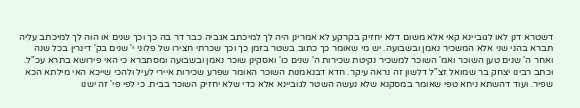דשטרא דנן לאו לגוביינא קאי אלא משום דלא יחזיק בקרקע לא אמרינן היה לך למיכתב אגביה כבר דר בה כך וכך שנים או הוה לך למיכתב עליה תברא בהני שני אלא המשכיר נאמן ובשבועה. יש מי שאומר כך כתוב בשטר בזמן כך וכך שכרתי חצירו של פלוני י' שנים בק' דינרין בכל שנה ואחר ה' שנים טען השוכר ואמ' השוכר למשכיר נקיטת שכירות ה' שנים כו' ואסקינן שוכר נאמן ובשבועה ומסתברא כי האי פירושא בתרא עכ"ל. וכתב רבינו יצחק בר שמואל זצ"ל דלשון זה נראה עיקר. חדא דבנאמנות השוכר האומר שפרע שכירות איירי לעיל ולהכי שייכא האי מילתא הכא שפיר. ועוד דהשתא ניחא טפי שאומר במסקנא שלא נעשה השטר לגוביינא אלא כדי שלא יחזיק השוכר בבית. כי לפי פי' זה ישנו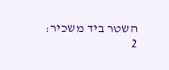השטר ביד משכיר:
2